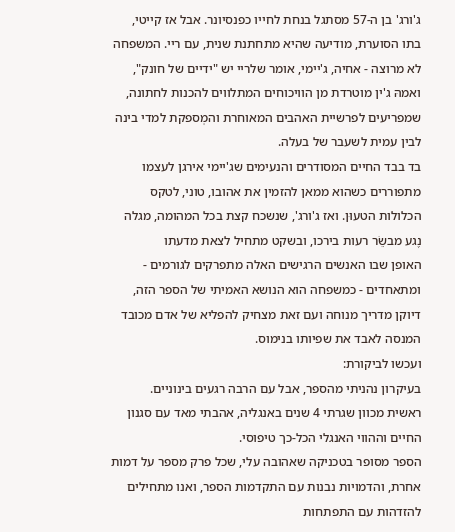ג'ורג' בן ה-57 מסתגל בנחת לחייו כפנסיונר. אבל אז קייטי, בתו הסוערת, מודיעה שהיא מתחתנת שנית, עם ריי. המשפחה לא מרוצה - אחיה, ג'יימי, אומר שלריי יש "ידיים של חונק", ואמהּ ג'ין מוטרדת מן הוויכוחים המתלווים להכנות לחתונה, שמפריעים לפרשיית האהבים המאוחרת והמְספקת למדי בינה לבין עמית לשעבר של בעלה.
בד בבד החיים המסודרים והנעימים שג'יימי אירגן לעצמו מתפוררים כשהוא ממאן להזמין את אהובו, טוני, לטקס הכלולות הטעוּן. ואז ג'ורג', שנשכח קצת בכל המהומה, מגלה נֶגע מבשֵׂר רעות בירכו, ובשקט מתחיל לצאת מדעתו
האופן שבו האנשים הרגישים האלה מתפרקים לגורמים - ומתאחדים - כמשפחה הוא הנושא האמיתי של הספר הזה, דיוקן מדריך מנוחה ועם זאת מצחיק להפליא של אדם מכובד המנסה לאבד את שפיותו בנימוס.
ועכשו לביקורת:
בעיקרון נהניתי מהספר, אבל עם הרבה רגעים בינוניים.
ראשית מכוון שגרתי 4 שנים באנגליה, אהבתי מאד עם סגנון החיים וההווי האנגלי הכל-כך טיפוסי.
הספר מסופר בטכניקה שאהובה עלי, שכל פרק מספר על דמות אחרת, והדמויות נבנות עם התקדמות הספר, ואנו מתחילים להזדהות עם התפתחות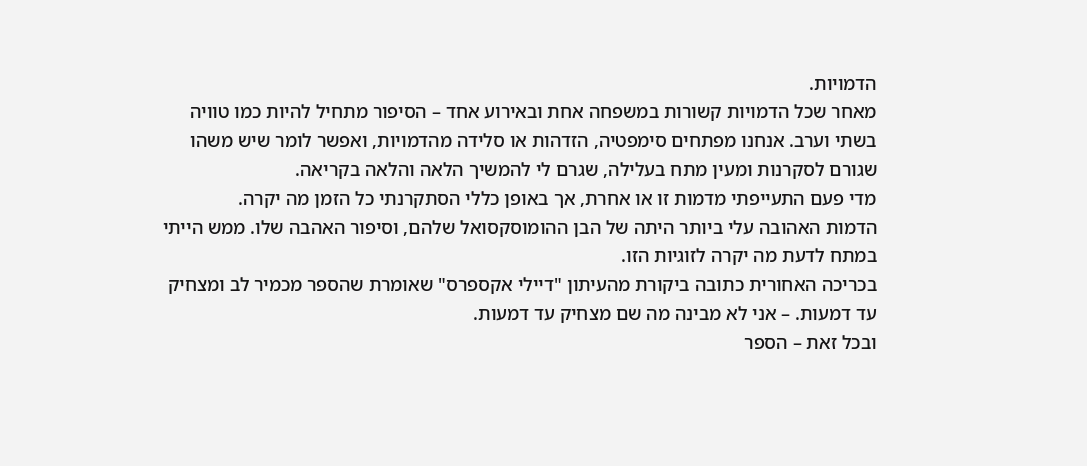הדמויות.
מאחר שכל הדמויות קשורות במשפחה אחת ובאירוע אחד – הסיפור מתחיל להיות כמו טוויה בשתי וערב. אנחנו מפתחים סימפטיה, הזדהות או סלידה מהדמויות, ואפשר לומר שיש משהו שגורם לסקרנות ומעין מתח בעלילה, שגרם לי להמשיך הלאה והלאה בקריאה.
מדי פעם התעייפתי מדמות זו או אחרת, אך באופן כללי הסתקרנתי כל הזמן מה יקרה.
הדמות האהובה עלי ביותר היתה של הבן ההומוסקסואל שלהם, וסיפור האהבה שלו. ממש הייתי במתח לדעת מה יקרה לזוגיות הזו.
בכריכה האחורית כתובה ביקורת מהעיתון "דיילי אקספרס" שאומרת שהספר מכמיר לב ומצחיק עד דמעות. – אני לא מבינה מה שם מצחיק עד דמעות.
ובכל זאת – הספר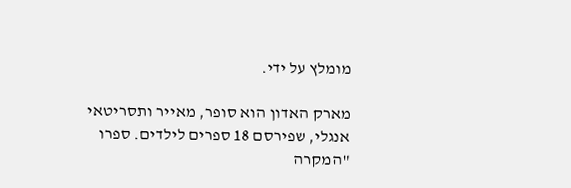מומלץ על ידי.

מארק האדון הוא סופר, מאייר ותסריטאי אנגלי, שפירסם 18 ספרים לילדים. ספרו "המקרה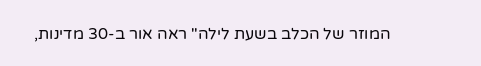המוזר של הכלב בשעת לילה" ראה אור ב-30 מדינות,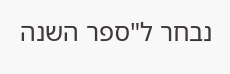נבחר ל"ספר השנה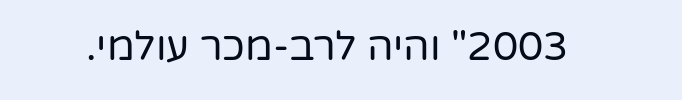2003" והיה לרב-מכר עולמי.